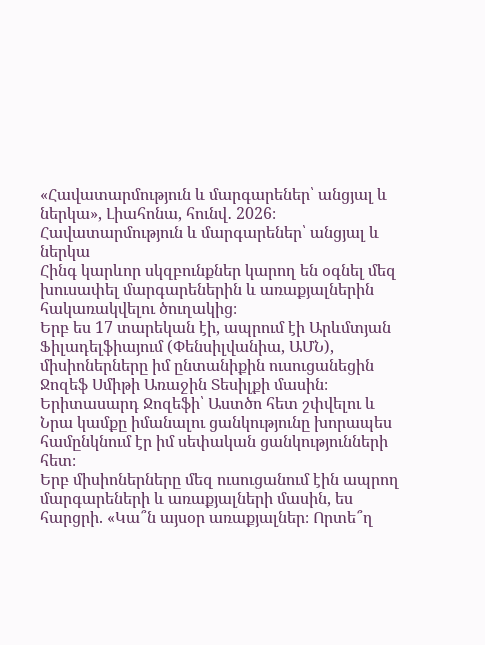«Հավատարմություն և մարգարեներ՝ անցյալ և ներկա», Լիահոնա, հունվ․ 2026։
Հավատարմություն և մարգարեներ՝ անցյալ և ներկա
Հինգ կարևոր սկզբունքներ կարող են օգնել մեզ խուսափել մարգարեներին և առաքյալներին հակառակվելու ծուղակից։
Երբ ես 17 տարեկան էի, ապրում էի Արևմտյան Ֆիլադելֆիայում (Փենսիլվանիա, ԱՄՆ), միսիոներները իմ ընտանիքին ուսուցանեցին Ջոզեֆ Սմիթի Առաջին Տեսիլքի մասին։ Երիտասարդ Ջոզեֆի՝ Աստծո հետ շփվելու և Նրա կամքը իմանալու ցանկությունը խորապես համընկնում էր իմ սեփական ցանկությունների հետ։
Երբ միսիոներները մեզ ուսուցանում էին ապրող մարգարեների և առաքյալների մասին, ես հարցրի. «Կա՞ն այսօր առաքյալներ։ Որտե՞ղ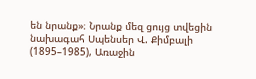են նրանք»։ Նրանք մեզ ցույց տվեցին նախագահ Սպենսեր Վ. Քիմբալի (1895–1985), Առաջին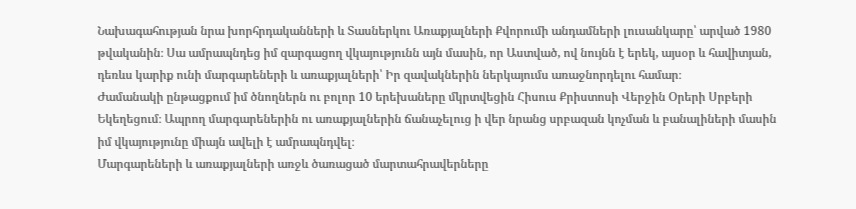Նախագահության նրա խորհրդականների և Տասներկու Առաքյալների Քվորումի անդամների լուսանկարը՝ արված 1980 թվականին։ Սա ամրապնդեց իմ զարգացող վկայությունն այն մասին, որ Աստված, ով նույնն է երեկ, այսօր և հավիտյան, դեռևս կարիք ունի մարգարեների և առաքյալների՝ Իր զավակներին ներկայումս առաջնորդելու համար։
Ժամանակի ընթացքում իմ ծնողներն ու բոլոր 10 երեխաները մկրտվեցին Հիսուս Քրիստոսի Վերջին Օրերի Սրբերի Եկեղեցում։ Ապրող մարգարեներին ու առաքյալներին ճանաչելուց ի վեր նրանց սրբազան կոչման և բանալիների մասին իմ վկայությունը միայն ավելի է ամրապնդվել։
Մարգարեների և առաքյալների առջև ծառացած մարտահրավերները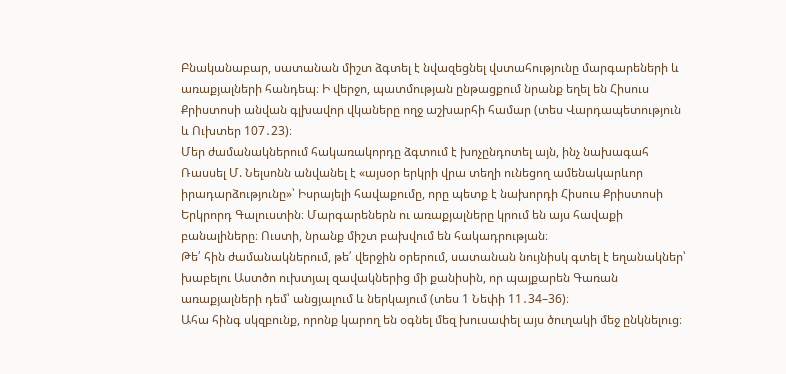Բնականաբար, սատանան միշտ ձգտել է նվազեցնել վստահությունը մարգարեների և առաքյալների հանդեպ։ Ի վերջո, պատմության ընթացքում նրանք եղել են Հիսուս Քրիստոսի անվան գլխավոր վկաները ողջ աշխարհի համար (տես Վարդապետություն և Ուխտեր 107․23)։
Մեր ժամանակներում հակառակորդը ձգտում է խոչընդոտել այն, ինչ նախագահ Ռասսել Մ. Նելսոնն անվանել է «այսօր երկրի վրա տեղի ունեցող ամենակարևոր իրադարձությունը»՝ Իսրայելի հավաքումը, որը պետք է նախորդի Հիսուս Քրիստոսի Երկրորդ Գալուստին։ Մարգարեներն ու առաքյալները կրում են այս հավաքի բանալիները։ Ուստի, նրանք միշտ բախվում են հակադրության։
Թե՛ հին ժամանակներում, թե՛ վերջին օրերում, սատանան նույնիսկ գտել է եղանակներ՝ խաբելու Աստծո ուխտյալ զավակներից մի քանիսին, որ պայքարեն Գառան առաքյալների դեմ՝ անցյալում և ներկայում (տես 1 Նեփի 11․34–36)։
Ահա հինգ սկզբունք, որոնք կարող են օգնել մեզ խուսափել այս ծուղակի մեջ ընկնելուց։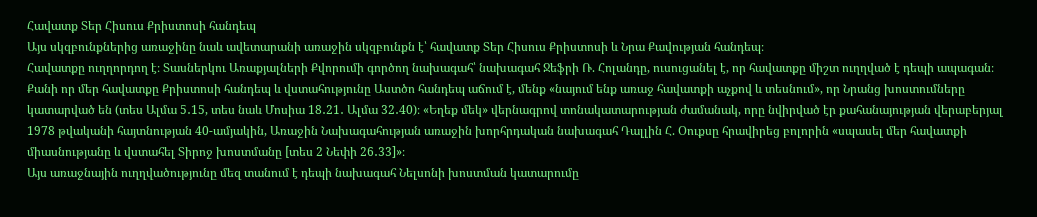Հավատք Տեր Հիսուս Քրիստոսի հանդեպ
Այս սկզբունքներից առաջինը նաև ավետարանի առաջին սկզբունքն է՝ հավատք Տեր Հիսուս Քրիստոսի և Նրա Քավության հանդեպ։
Հավատքը ուղղորդող է։ Տասներկու Առաքյալների Քվորումի գործող նախագահ՝ նախագահ Ջեֆրի Ռ. Հոլանդը, ուսուցանել է, որ հավատքը միշտ ուղղված է դեպի ապագան։
Քանի որ մեր հավատքը Քրիստոսի հանդեպ և վստահությունը Աստծո հանդեպ աճում է, մենք «նայում ենք առաջ հավատքի աչքով և տեսնում», որ Նրանց խոստումները կատարված են (տես Ալմա 5․15, տես նաև Մոսիա 18․21․ Ալմա 32․40)։ «Եղեք մեկ» վերնագրով տոնակատարության ժամանակ, որը նվիրված էր քահանայության վերաբերյալ 1978 թվականի հայտնության 40-ամյակին, Առաջին Նախագահության առաջին խորհրդական նախագահ Դալլին Հ. Օուքսը հրավիրեց բոլորին «սպասել մեր հավատքի միասնությանը և վստահել Տիրոջ խոստմանը [տես 2 Նեփի 26․33]»։
Այս առաջնային ուղղվածությունը մեզ տանում է դեպի նախագահ Նելսոնի խոստման կատարումը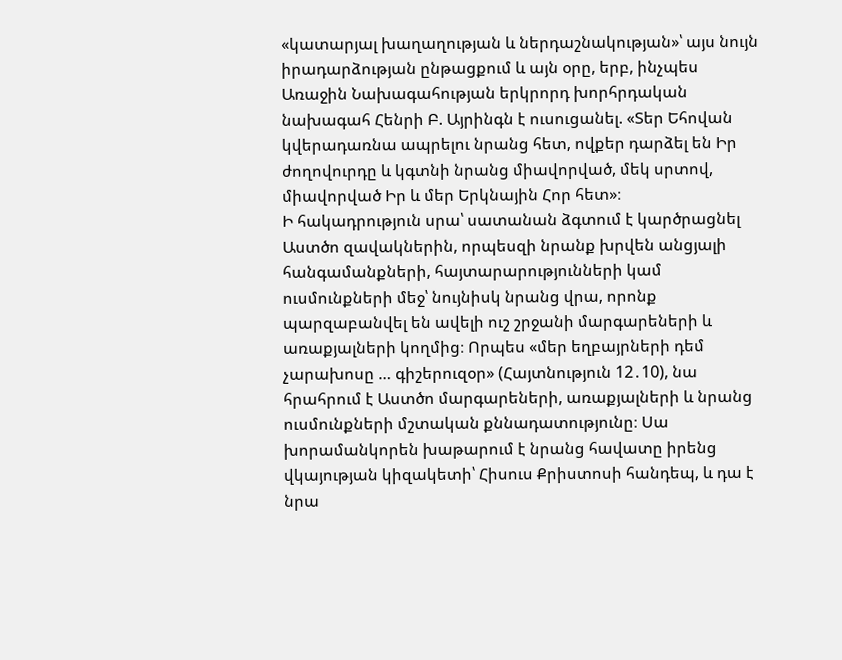«կատարյալ խաղաղության և ներդաշնակության»՝ այս նույն իրադարձության ընթացքում և այն օրը, երբ, ինչպես Առաջին Նախագահության երկրորդ խորհրդական նախագահ Հենրի Բ. Այրինգն է ուսուցանել. «Տեր Եհովան կվերադառնա ապրելու նրանց հետ, ովքեր դարձել են Իր ժողովուրդը և կգտնի նրանց միավորված, մեկ սրտով, միավորված Իր և մեր Երկնային Հոր հետ»։
Ի հակադրություն սրա՝ սատանան ձգտում է կարծրացնել Աստծո զավակներին, որպեսզի նրանք խրվեն անցյալի հանգամանքների, հայտարարությունների կամ ուսմունքների մեջ՝ նույնիսկ նրանց վրա, որոնք պարզաբանվել են ավելի ուշ շրջանի մարգարեների և առաքյալների կողմից։ Որպես «մեր եղբայրների դեմ չարախոսը … գիշերուզօր» (Հայտնություն 12․10), նա հրահրում է Աստծո մարգարեների, առաքյալների և նրանց ուսմունքների մշտական քննադատությունը։ Սա խորամանկորեն խաթարում է նրանց հավատը իրենց վկայության կիզակետի՝ Հիսուս Քրիստոսի հանդեպ, և դա է նրա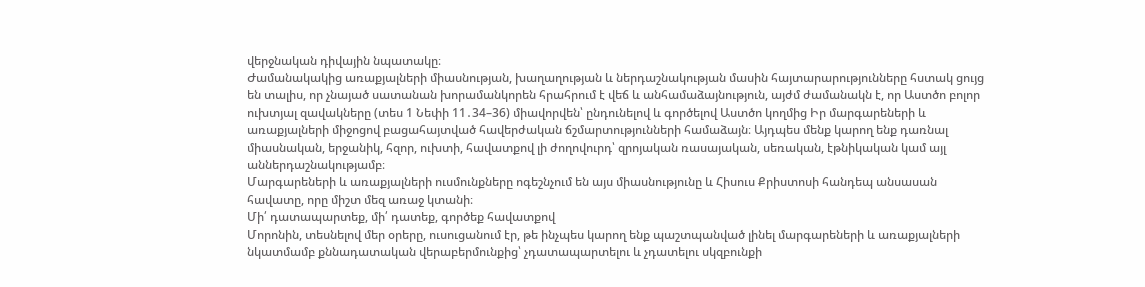վերջնական դիվային նպատակը։
Ժամանակակից առաքյալների միասնության, խաղաղության և ներդաշնակության մասին հայտարարությունները հստակ ցույց են տալիս, որ չնայած սատանան խորամանկորեն հրահրում է վեճ և անհամաձայնություն, այժմ ժամանակն է, որ Աստծո բոլոր ուխտյալ զավակները (տես 1 Նեփի 11․34–36) միավորվեն՝ ընդունելով և գործելով Աստծո կողմից Իր մարգարեների և առաքյալների միջոցով բացահայտված հավերժական ճշմարտությունների համաձայն։ Այդպես մենք կարող ենք դառնալ միասնական, երջանիկ, հզոր, ուխտի, հավատքով լի ժողովուրդ՝ զրոյական ռասայական, սեռական, էթնիկական կամ այլ աններդաշնակությամբ։
Մարգարեների և առաքյալների ուսմունքները ոգեշնչում են այս միասնությունը և Հիսուս Քրիստոսի հանդեպ անսասան հավատը, որը միշտ մեզ առաջ կտանի։
Մի՛ դատապարտեք, մի՛ դատեք, գործեք հավատքով
Մորոնին, տեսնելով մեր օրերը, ուսուցանում էր, թե ինչպես կարող ենք պաշտպանված լինել մարգարեների և առաքյալների նկատմամբ քննադատական վերաբերմունքից՝ չդատապարտելու և չդատելու սկզբունքի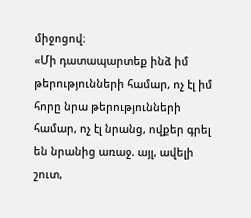միջոցով։
«Մի դատապարտեք ինձ իմ թերությունների համար, ոչ էլ իմ հորը նրա թերությունների համար, ոչ էլ նրանց, ովքեր գրել են նրանից առաջ. այլ, ավելի շուտ,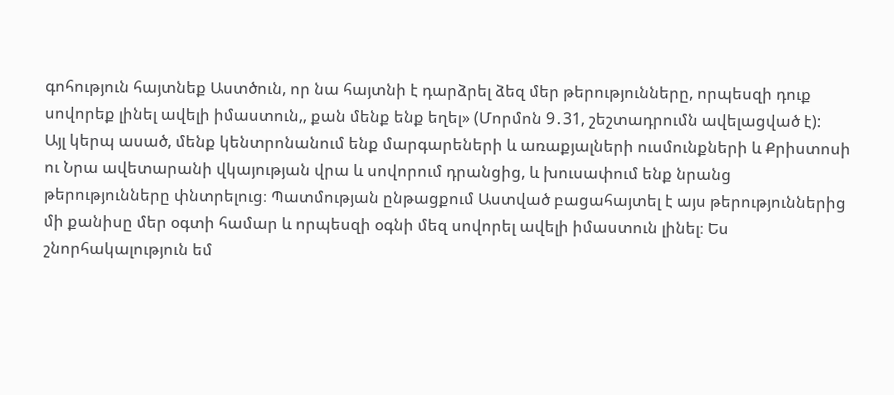գոհություն հայտնեք Աստծուն, որ նա հայտնի է դարձրել ձեզ մեր թերությունները, որպեսզի դուք սովորեք լինել ավելի իմաստուն,, քան մենք ենք եղել» (Մորմոն 9․31, շեշտադրումն ավելացված է):
Այլ կերպ ասած, մենք կենտրոնանում ենք մարգարեների և առաքյալների ուսմունքների և Քրիստոսի ու Նրա ավետարանի վկայության վրա և սովորում դրանցից, և խուսափում ենք նրանց թերությունները փնտրելուց։ Պատմության ընթացքում Աստված բացահայտել է այս թերություններից մի քանիսը մեր օգտի համար և որպեսզի օգնի մեզ սովորել ավելի իմաստուն լինել։ Ես շնորհակալություն եմ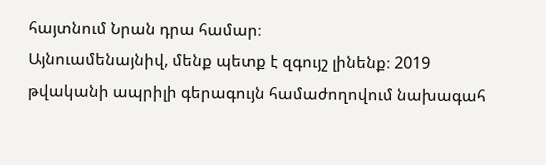հայտնում Նրան դրա համար։
Այնուամենայնիվ, մենք պետք է զգույշ լինենք։ 2019 թվականի ապրիլի գերագույն համաժողովում նախագահ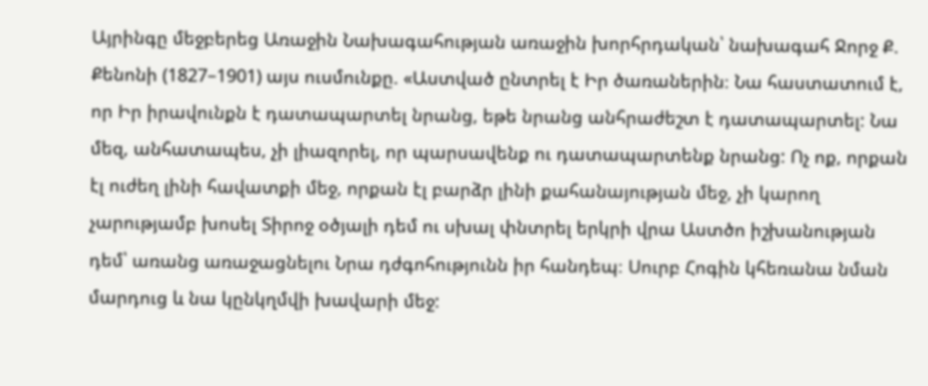Այրինգը մեջբերեց Առաջին Նախագահության առաջին խորհրդական՝ նախագահ Ջորջ Ք. Քենոնի (1827–1901) այս ուսմունքը. «Աստված ընտրել է Իր ծառաներին։ Նա հաստատում է, որ Իր իրավունքն է դատապարտել նրանց, եթե նրանց անհրաժեշտ է դատապարտել: Նա մեզ, անհատապես, չի լիազորել, որ պարսավենք ու դատապարտենք նրանց: Ոչ ոք, որքան էլ ուժեղ լինի հավատքի մեջ, որքան էլ բարձր լինի քահանայության մեջ, չի կարող չարությամբ խոսել Տիրոջ օծյալի դեմ ու սխալ փնտրել երկրի վրա Աստծո իշխանության դեմ՝ առանց առաջացնելու Նրա դժգոհությունն իր հանդեպ։ Սուրբ Հոգին կհեռանա նման մարդուց և նա կընկղմվի խավարի մեջ: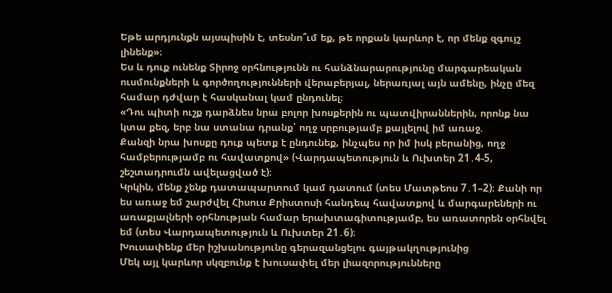Եթե արդյունքն այսպիսին է, տեսնո՞ւմ եք, թե որքան կարևոր է, որ մենք զգույշ լինենք»։
Ես և դուք ունենք Տիրոջ օրհնությունն ու հանձնարարությունը մարգարեական ուսմունքների և գործողությունների վերաբերյալ, ներառյալ այն ամենը, ինչը մեզ համար դժվար է հասկանալ կամ ընդունել։
«Դու պիտի ուշք դարձնես նրա բոլոր խոսքերին ու պատվիրաններին, որոնք նա կտա քեզ, երբ նա ստանա դրանք՝ ողջ սրբությամբ քայլելով իմ առաջ.
Քանզի նրա խոսքը դուք պետք է ընդունեք, ինչպես որ իմ իսկ բերանից, ողջ համբերությամբ ու հավատքով» (Վարդապետություն և Ուխտեր 21․4-5, շեշտադրումն ավելացված է)։
Կրկին, մենք չենք դատապարտում կամ դատում (տես Մատթեոս 7․1–2)։ Քանի որ ես առաջ եմ շարժվել Հիսուս Քրիստոսի հանդեպ հավատքով և մարգարեների ու առաքյալների օրհնության համար երախտագիտությամբ, ես առատորեն օրհնվել եմ (տես Վարդապետություն և Ուխտեր 21․6)։
Խուսափենք մեր իշխանությունը գերազանցելու գայթակղությունից
Մեկ այլ կարևոր սկզբունք է խուսափել մեր լիազորությունները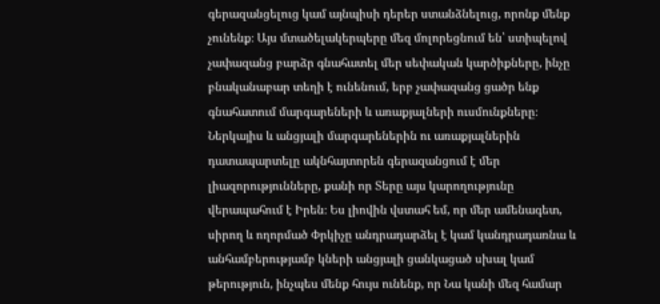գերազանցելուց կամ այնպիսի դերեր ստանձնելուց, որոնք մենք չունենք։ Այս մտածելակերպերը մեզ մոլորեցնում են՝ ստիպելով չափազանց բարձր գնահատել մեր սեփական կարծիքները, ինչը բնականաբար տեղի է ունենում, երբ չափազանց ցածր ենք գնահատում մարգարեների և առաքյալների ուսմունքները։ Ներկայիս և անցյալի մարգարեներին ու առաքյալներին դատապարտելը ակնհայտորեն գերազանցում է մեր լիազորությունները, քանի որ Տերը այս կարողությունը վերապահում է Իրեն։ Ես լիովին վստահ եմ, որ մեր ամենագետ, սիրող և ողորմած Փրկիչը անդրադարձել է կամ կանդրադառնա և անհամբերությամբ կների անցյալի ցանկացած սխալ կամ թերություն, ինչպես մենք հույս ունենք, որ Նա կանի մեզ համար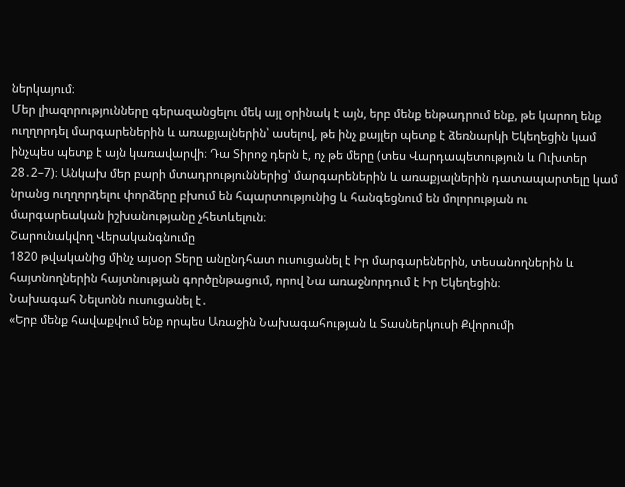ներկայում։
Մեր լիազորությունները գերազանցելու մեկ այլ օրինակ է այն, երբ մենք ենթադրում ենք, թե կարող ենք ուղղորդել մարգարեներին և առաքյալներին՝ ասելով, թե ինչ քայլեր պետք է ձեռնարկի Եկեղեցին կամ ինչպես պետք է այն կառավարվի։ Դա Տիրոջ դերն է, ոչ թե մերը (տես Վարդապետություն և Ուխտեր 28․2–7)։ Անկախ մեր բարի մտադրություններից՝ մարգարեներին և առաքյալներին դատապարտելը կամ նրանց ուղղորդելու փորձերը բխում են հպարտությունից և հանգեցնում են մոլորության ու մարգարեական իշխանությանը չհետևելուն։
Շարունակվող Վերականգնումը
1820 թվականից մինչ այսօր Տերը անընդհատ ուսուցանել է Իր մարգարեներին, տեսանողներին և հայտնողներին հայտնության գործընթացում, որով Նա առաջնորդում է Իր Եկեղեցին։
Նախագահ Նելսոնն ուսուցանել է․
«Երբ մենք հավաքվում ենք որպես Առաջին Նախագահության և Տասներկուսի Քվորումի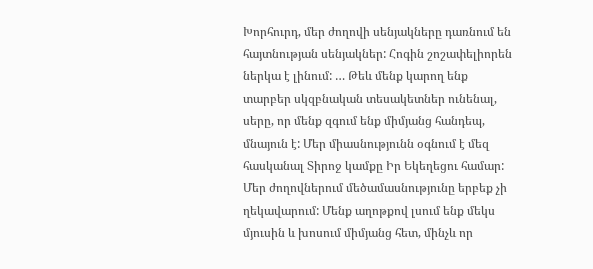Խորհուրդ, մեր ժողովի սենյակները դառնում են հայտնության սենյակներ: Հոգին շոշափելիորեն ներկա է լինում: … Թեև մենք կարող ենք տարբեր սկզբնական տեսակետներ ունենալ, սերը, որ մենք զգում ենք միմյանց հանդեպ, մնայուն է: Մեր միասնությունն օգնում է մեզ հասկանալ Տիրոջ կամքը Իր Եկեղեցու համար:
Մեր ժողովներում մեծամասնությունը երբեք չի ղեկավարում: Մենք աղոթքով լսում ենք մեկս մյուսին և խոսում միմյանց հետ, մինչև որ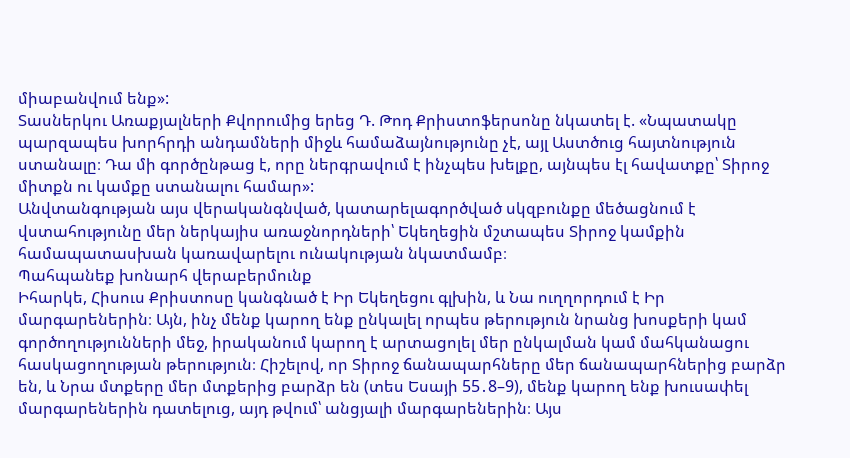միաբանվում ենք»:
Տասներկու Առաքյալների Քվորումից երեց Դ. Թոդ Քրիստոֆերսոնը նկատել է. «Նպատակը պարզապես խորհրդի անդամների միջև համաձայնությունը չէ, այլ Աստծուց հայտնություն ստանալը։ Դա մի գործընթաց է, որը ներգրավում է ինչպես խելքը, այնպես էլ հավատքը՝ Տիրոջ միտքն ու կամքը ստանալու համար»:
Անվտանգության այս վերականգնված, կատարելագործված սկզբունքը մեծացնում է վստահությունը մեր ներկայիս առաջնորդների՝ Եկեղեցին մշտապես Տիրոջ կամքին համապատասխան կառավարելու ունակության նկատմամբ։
Պահպանեք խոնարհ վերաբերմունք
Իհարկե, Հիսուս Քրիստոսը կանգնած է Իր Եկեղեցու գլխին, և Նա ուղղորդում է Իր մարգարեներին։ Այն, ինչ մենք կարող ենք ընկալել որպես թերություն նրանց խոսքերի կամ գործողությունների մեջ, իրականում կարող է արտացոլել մեր ընկալման կամ մահկանացու հասկացողության թերություն։ Հիշելով, որ Տիրոջ ճանապարհները մեր ճանապարհներից բարձր են, և Նրա մտքերը մեր մտքերից բարձր են (տես Եսայի 55․8–9), մենք կարող ենք խուսափել մարգարեներին դատելուց, այդ թվում՝ անցյալի մարգարեներին։ Այս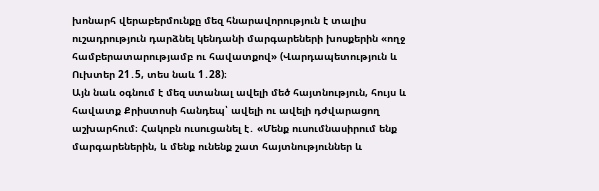խոնարհ վերաբերմունքը մեզ հնարավորություն է տալիս ուշադրություն դարձնել կենդանի մարգարեների խոսքերին «ողջ համբերատարությամբ ու հավատքով» (Վարդապետություն և Ուխտեր 21․5, տես նաև 1․28)։
Այն նաև օգնում է մեզ ստանալ ավելի մեծ հայտնություն, հույս և հավատք Քրիստոսի հանդեպ՝ ավելի ու ավելի դժվարացող աշխարհում։ Հակոբն ուսուցանել է․ «Մենք ուսումնասիրում ենք մարգարեներին, և մենք ունենք շատ հայտնություններ և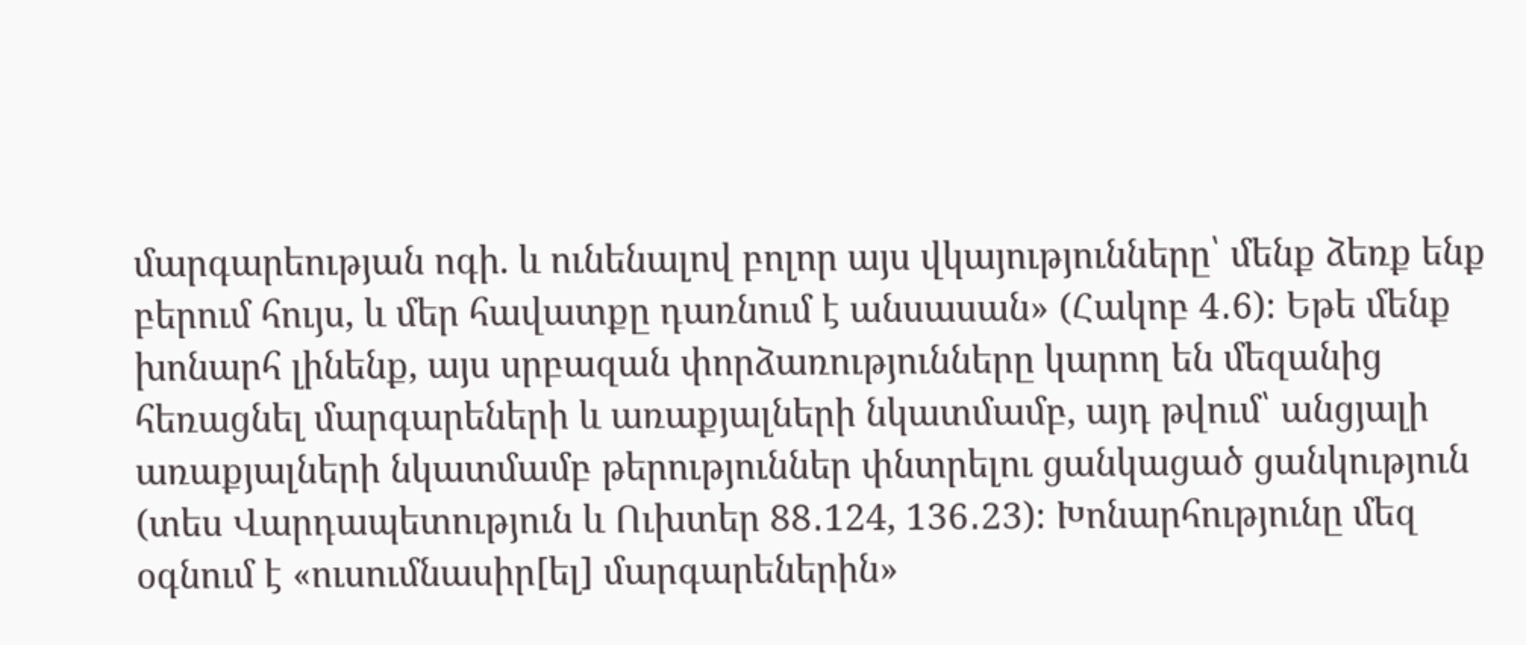մարգարեության ոգի. և ունենալով բոլոր այս վկայությունները՝ մենք ձեռք ենք բերում հույս, և մեր հավատքը դառնում է անսասան» (Հակոբ 4․6)։ Եթե մենք խոնարհ լինենք, այս սրբազան փորձառությունները կարող են մեզանից հեռացնել մարգարեների և առաքյալների նկատմամբ, այդ թվում՝ անցյալի առաքյալների նկատմամբ թերություններ փնտրելու ցանկացած ցանկություն (տես Վարդապետություն և Ուխտեր 88․124, 136․23)։ Խոնարհությունը մեզ օգնում է «ուսումնասիր[ել] մարգարեներին»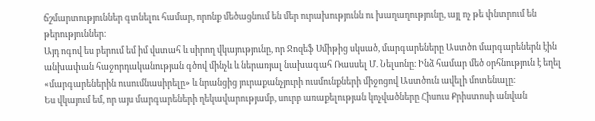ճշմարտություններ գտնելու համար, որոնք մեծացնում են մեր ուրախությունն ու խաղաղությունը, այլ ոչ թե փնտրում են թերություններ։
Այդ ոգով ես բերում եմ իմ վստահ և սիրող վկայությունը, որ Ջոզեֆ Սմիթից սկսած, մարգարեները Աստծո մարգարեներն էին անխափան հաջորդականության գծով մինչև և ներառյալ նախագահ Ռասսել Մ. Նելսոնը։ Ինձ համար մեծ օրհնություն է եղել «մարգարեներին ուսումնասիրելը» և նրանցից յուրաքանչյուրի ուսմունքների միջոցով Աստծուն ավելի մոտենալը։
Ես վկայում եմ, որ այս մարգարեների ղեկավարությամբ, սուրբ առաքելության կոչվածները Հիսուս Քրիստոսի անվան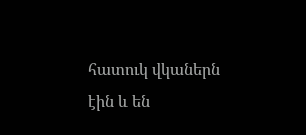հատուկ վկաներն էին և են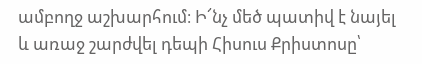ամբողջ աշխարհում։ Ի՜նչ մեծ պատիվ է նայել և առաջ շարժվել դեպի Հիսուս Քրիստոսը՝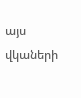այս վկաների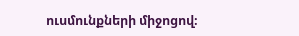ուսմունքների միջոցով։